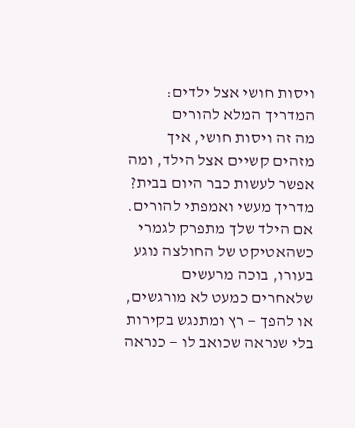ויסות חושי אצל ילדים: המדריך המלא להורים
מה זה ויסות חושי, איך מזהים קשיים אצל הילד, ומה אפשר לעשות כבר היום בבית? מדריך מעשי ואמפתי להורים.
אם הילד שלך מתפרק לגמרי כשהאטיקט של החולצה נוגע בעורו, בוכה מרעשים שלאחרים כמעט לא מורגשים, או להפך — רץ ומתנגש בקירות בלי שנראה שכואב לו — כנראה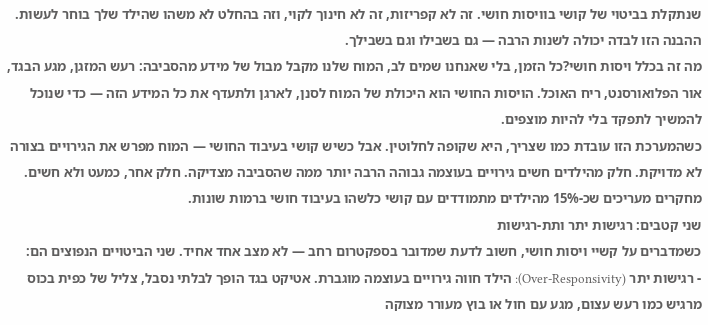שנתקלת בביטוי של קושי בוויסות חושי. זה לא קפריזות, זה לא חינוך לקוי, וזה בהחלט לא משהו שהילד שלך בוחר לעשות. ההבנה הזו לבדה יכולה לשנות הרבה — גם בשבילו וגם בשבילך.
מה זה בכלל ויסות חושי?כל הזמן, בלי שאנחנו שמים לב, המוח שלנו מקבל מבול של מידע מהסביבה: רעש המזגן, מגע הבגד, אור הפלואורסנט, ריח האוכל. הויסות החושי הוא היכולת של המוח לסנן, לארגן ולתעדף את כל המידע הזה — כדי שנוכל להמשיך לתפקד בלי להיות מוצפים.
כשהמערכת הזו עובדת כמו שצריך, היא שקופה לחלוטין. אבל כשיש קושי בעיבוד החושי — המוח מפרש את הגירויים בצורה לא מדויקת. חלק מהילדים חשים גירויים בעוצמה גבוהה הרבה יותר ממה שהסביבה מצדיקה. חלק אחר, כמעט ולא חשים. מחקרים מעריכים שכ-15% מהילדים מתמודדים עם קושי כלשהו בעיבוד חושי ברמות שונות.
שני קטבים: רגישות יתר ותת-רגישות
כשמדברים על קשיי ויסות חושי, חשוב לדעת שמדובר בספקטרום רחב — לא מצב אחד אחיד. שני הביטויים הנפוצים הם:
- רגישות יתר (Over-Responsivity): הילד חווה גירויים בעוצמה מוגברת. אטיקט בגד הופך לבלתי נסבל, צליל של כפית בכוס מרגיש כמו רעש עצום, מגע עם חול או בוץ מעורר מצוקה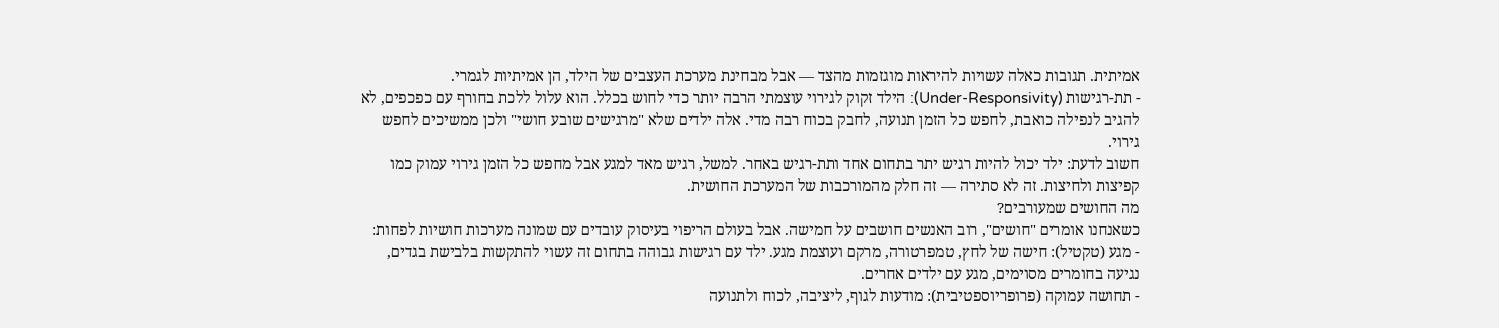אמיתית. תגובות כאלה עשויות להיראות מוגזמות מהצד — אבל מבחינת מערכת העצבים של הילד, הן אמיתיות לגמרי.
- תת-רגישות (Under-Responsivity): הילד זקוק לגירוי עוצמתי הרבה יותר כדי לחוש בכלל. הוא עלול ללכת בחורף עם כפכפים, לא להגיב לנפילה כואבת, לחפש כל הזמן תנועה, לחבק בכוח רבה מדי. אלה ילדים שלא "מרגישים שובע חושי" ולכן ממשיכים לחפש גירוי.
חשוב לדעת: ילד יכול להיות רגיש יתר בתחום אחד ותת-רגיש באחר. למשל, רגיש מאד למגע אבל מחפש כל הזמן גירוי עמוק כמו קפיצות ולחיצות. זה לא סתירה — זה חלק מהמורכבות של המערכת החושית.
מה החושים שמעורבים?
כשאנחנו אומרים "חושים", רוב האנשים חושבים על חמישה. אבל בעולם הריפוי בעיסוק עובדים עם שמונה מערכות חושיות לפחות:
- מגע (טקטיל): חישה של לחץ, טמפרטורה, מרקם ועוצמת מגע. ילד עם רגישות גבוהה בתחום זה עשוי להתקשות בלבישת בגדים, נגיעה בחומרים מסוימים, מגע עם ילדים אחרים.
- תחושה עמוקה (פרופריוספטיבית): מודעות לגוף, ליציבה, לכוח ולתנועה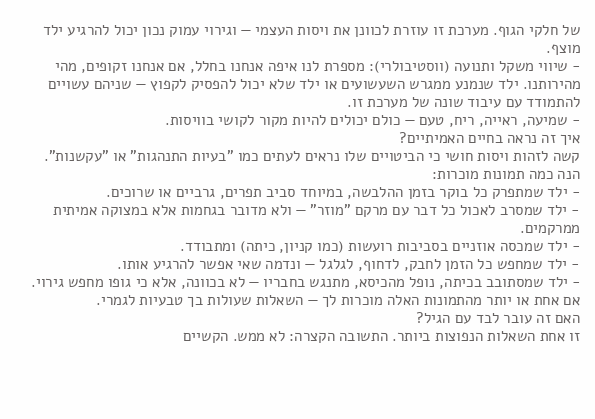של חלקי הגוף. מערכת זו עוזרת לכוונן את ויסות העצמי — וגירוי עמוק נכון יכול להרגיע ילד מוצף.
- שיווי משקל ותנועה (ווסטיבולרי): מספרת לנו איפה אנחנו בחלל, אם אנחנו זקופים, מהי מהירותנו. ילד שנמנע ממגרש השעשועים או ילד שלא יכול להפסיק לקפוץ — שניהם עשויים להתמודד עם עיבוד שונה של מערכת זו.
- שמיעה, ראייה, ריח, טעם — כולם יכולים להיות מקור לקושי בוויסות.
איך זה נראה בחיים האמיתיים?
קשה לזהות ויסות חושי כי הביטויים שלו נראים לעתים כמו "בעיות התנהגות" או "עקשנות". הנה כמה תמונות מוכרות:
- ילד שמתפרק כל בוקר בזמן ההלבשה, במיוחד סביב תפרים, גרביים או שרוכים.
- ילד שמסרב לאכול כל דבר עם מרקם "מוזר" — ולא מדובר בגחמות אלא במצוקה אמיתית ממרקמים.
- ילד שמכסה אוזניים בסביבות רועשות (כמו קניון, כיתה) ומתבודד.
- ילד שמחפש כל הזמן לחבק, לדחוף, לגלגל — ונדמה שאי אפשר להרגיע אותו.
- ילד שמסתובב בכיתה, נופל מהכיסא, מתנגש בחבריו — לא בכוונה, אלא כי גופו מחפש גירוי.
אם אחת או יותר מהתמונות האלה מוכרות לך — השאלות שעולות בך טבעיות לגמרי.
האם זה עובר לבד עם הגיל?
זו אחת השאלות הנפוצות ביותר. התשובה הקצרה: לא ממש. הקשיים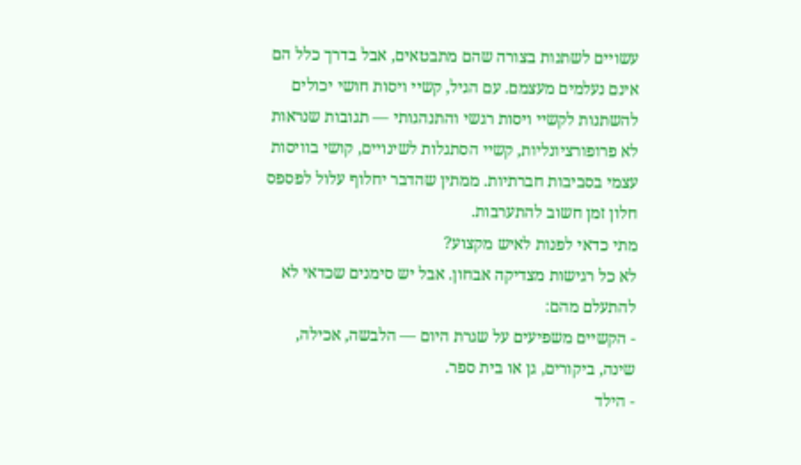עשויים לשתנות בצורה שהם מתבטאים, אבל בדרך כלל הם אינם נעלמים מעצמם. עם הגיל, קשיי ויסות חושי יכולים להשתנות לקשיי ויסות רגשי והתנהגותי — תגובות שנראות לא פרופורציונליות, קשיי הסתגלות לשינויים, קושי בוויסות עצמי בסביבות חברתיות. ממתין שהדבר יחלוף עלול לפספס חלון זמן חשוב להתערבות.
מתי כדאי לפנות לאיש מקצוע?
לא כל רגישות מצדיקה אבחון. אבל יש סימנים שכדאי לא להתעלם מהם:
- הקשיים משפיעים על שגרת היום — הלבשה, אכילה, שינה, ביקורים, גן או בית ספר.
- הילד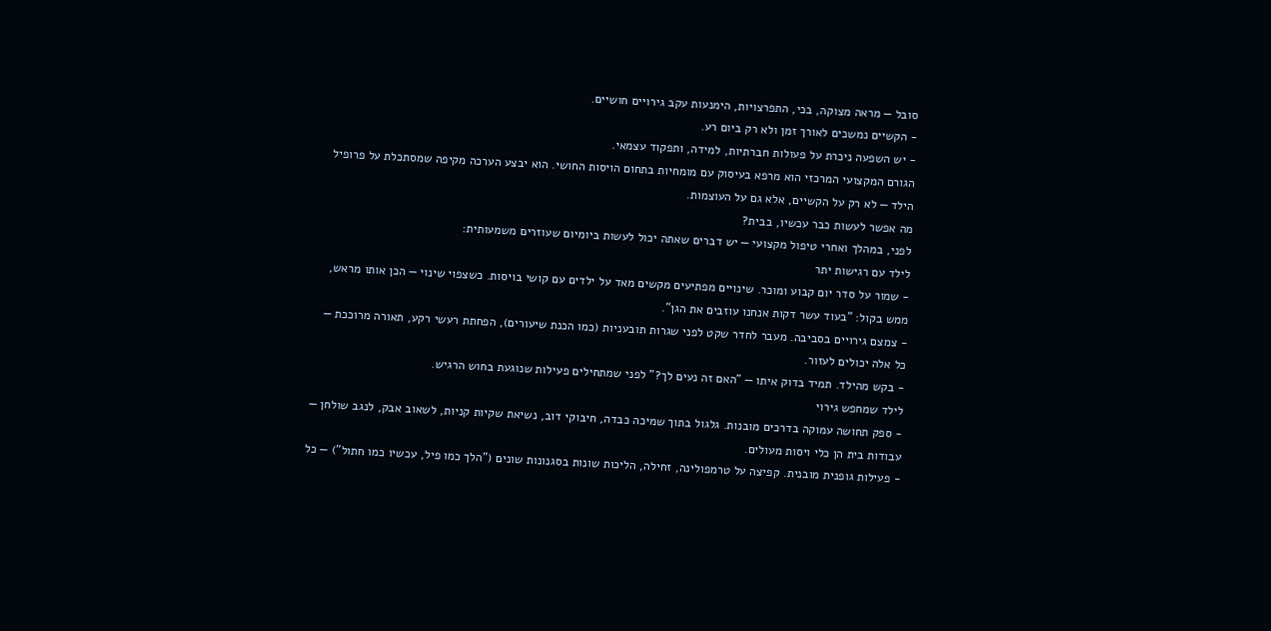סובל — מראה מצוקה, בכי, התפרצויות, הימנעות עקב גירויים חושיים.
- הקשיים נמשכים לאורך זמן ולא רק ביום רע.
- יש השפעה ניכרת על פעולות חברתיות, למידה, ותפקוד עצמאי.
הגורם המקצועי המרכזי הוא מרפא בעיסוק עם מומחיות בתחום הויסות החושי. הוא יבצע הערכה מקיפה שמסתכלת על פרופיל הילד — לא רק על הקשיים, אלא גם על העוצמות.
מה אפשר לעשות כבר עכשיו, בבית?
לפני, במהלך ואחרי טיפול מקצועי — יש דברים שאתה יכול לעשות ביומיום שעוזרים משמעותית:
לילד עם רגישות יתר
- שמור על סדר יום קבוע ומוכר. שינויים מפתיעים מקשים מאד על ילדים עם קושי בויסות. כשצפוי שינוי — הכן אותו מראש, ממש בקול: "בעוד עשר דקות אנחנו עוזבים את הגן".
- צמצם גירויים בסביבה. מעבר לחדר שקט לפני שגרות תובעניות (כמו הכנת שיעורים), הפחתת רעשי רקע, תאורה מרוככת — כל אלה יכולים לעזור.
- בקש מהילד. תמיד בדוק איתו — "האם זה נעים לך?" לפני שמתחילים פעילות שנוגעת בחוש הרגיש.
לילד שמחפש גירוי
- ספק תחושה עמוקה בדרכים מובנות. גלגול בתוך שמיכה כבדה, חיבוקי דוב, נשיאת שקיות קניות, לשאוב אבק, לנגב שולחן — עבודות בית הן כלי ויסות מעולים.
- פעילות גופנית מובנית. קפיצה על טרמפולינה, זחילה, הליכות שונות בסגנונות שונים ("הלך כמו פיל, עכשיו כמו חתול") — כל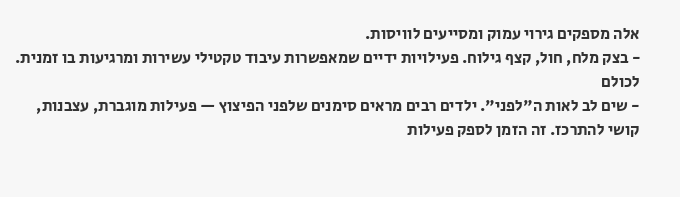אלה מספקים גירוי עמוק ומסייעים לוויסות.
- בצק מלח, חול, קצף גילוח. פעילויות ידיים שמאפשרות עיבוד טקטילי עשירות ומרגיעות בו זמנית.
לכולם
- שים לב לאות ה"לפני". ילדים רבים מראים סימנים שלפני הפיצוץ — פעילות מוגברת, עצבנות, קושי להתרכז. זה הזמן לספק פעילות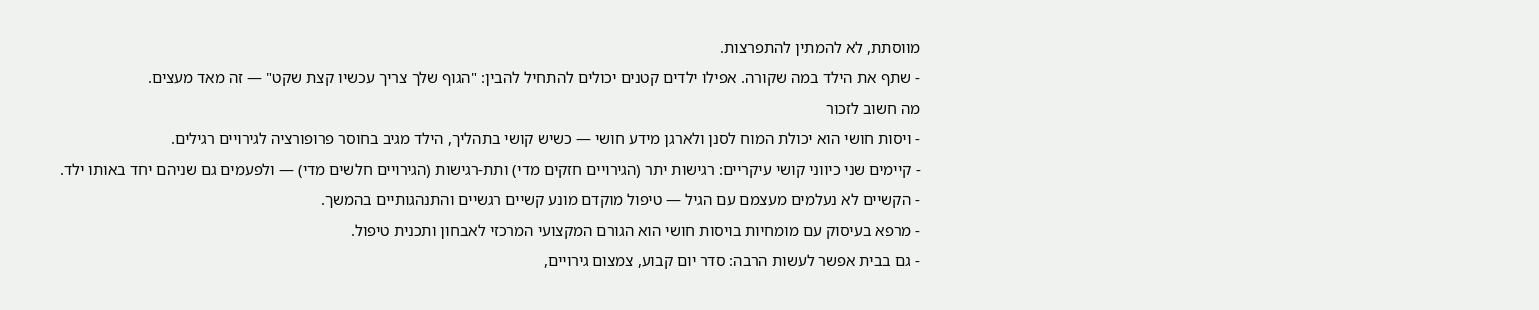מווסתת, לא להמתין להתפרצות.
- שתף את הילד במה שקורה. אפילו ילדים קטנים יכולים להתחיל להבין: "הגוף שלך צריך עכשיו קצת שקט" — זה מאד מעצים.
מה חשוב לזכור
- ויסות חושי הוא יכולת המוח לסנן ולארגן מידע חושי — כשיש קושי בתהליך, הילד מגיב בחוסר פרופורציה לגירויים רגילים.
- קיימים שני כיווני קושי עיקריים: רגישות יתר (הגירויים חזקים מדי) ותת-רגישות (הגירויים חלשים מדי) — ולפעמים גם שניהם יחד באותו ילד.
- הקשיים לא נעלמים מעצמם עם הגיל — טיפול מוקדם מונע קשיים רגשיים והתנהגותיים בהמשך.
- מרפא בעיסוק עם מומחיות בויסות חושי הוא הגורם המקצועי המרכזי לאבחון ותכנית טיפול.
- גם בבית אפשר לעשות הרבה: סדר יום קבוע, צמצום גירויים,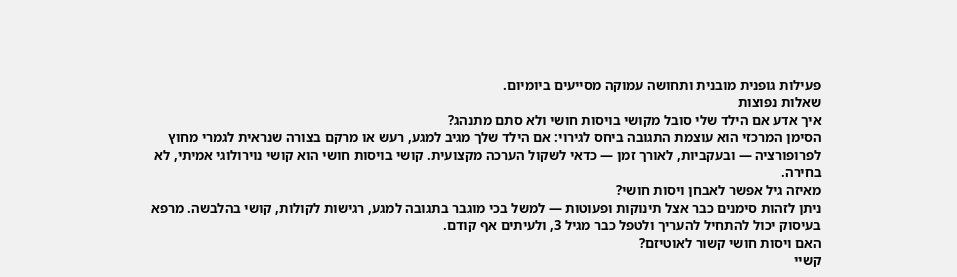פעילות גופנית מובנית ותחושה עמוקה מסייעים ביומיום.
שאלות נפוצות
איך אדע אם הילד שלי סובל מקושי בויסות חושי ולא סתם מתנהג?
הסימן המרכזי הוא עוצמת התגובה ביחס לגירוי: אם הילד שלך מגיב למגע, רעש או מרקם בצורה שנראית לגמרי מחוץ לפרופורציה — ובעקביות, לאורך זמן — כדאי לשקול הערכה מקצועית. קושי בויסות חושי הוא קושי נוירולוגי אמיתי, לא בחירה.
מאיזה גיל אפשר לאבחן ויסות חושי?
ניתן לזהות סימנים כבר אצל תינוקות ופעוטות — למשל בכי מוגבר בתגובה למגע, רגישות לקולות, קושי בהלבשה. מרפא בעיסוק יכול להתחיל להעריך ולטפל כבר מגיל 3, ולעיתים אף קודם.
האם ויסות חושי קשור לאוטיזם?
קשיי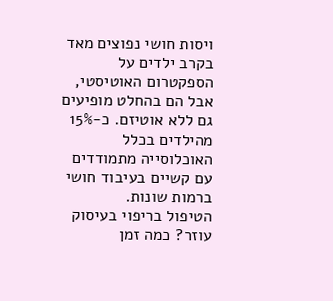ויסות חושי נפוצים מאד בקרב ילדים על הספקטרום האוטיסטי, אבל הם בהחלט מופיעים גם ללא אוטיזם. כ-15% מהילדים בכלל האוכלוסייה מתמודדים עם קשיים בעיבוד חושי ברמות שונות.
הטיפול בריפוי בעיסוק עוזר? כמה זמן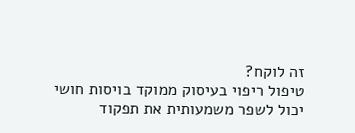זה לוקח?
טיפול ריפוי בעיסוק ממוקד בויסות חושי יכול לשפר משמעותית את תפקוד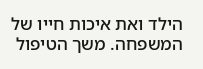הילד ואת איכות חייו של המשפחה. משך הטיפול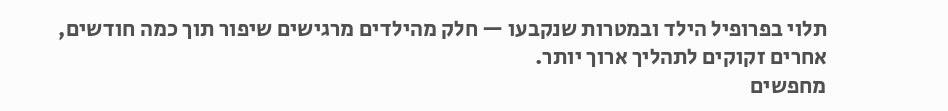תלוי בפרופיל הילד ובמטרות שנקבעו — חלק מהילדים מרגישים שיפור תוך כמה חודשים, אחרים זקוקים לתהליך ארוך יותר.
מחפשים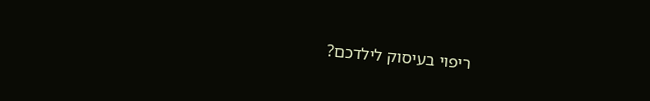ריפוי בעיסוק לילדכם?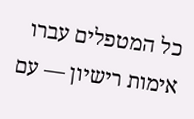כל המטפלים עברו אימות רישיון — עם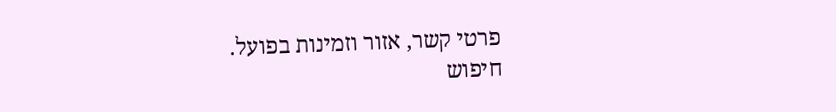פרטי קשר, אזור וזמינות בפועל.
חיפוש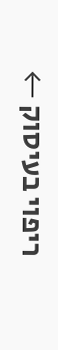ריפוי בעיסוק ←